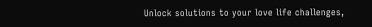Unlock solutions to your love life challenges,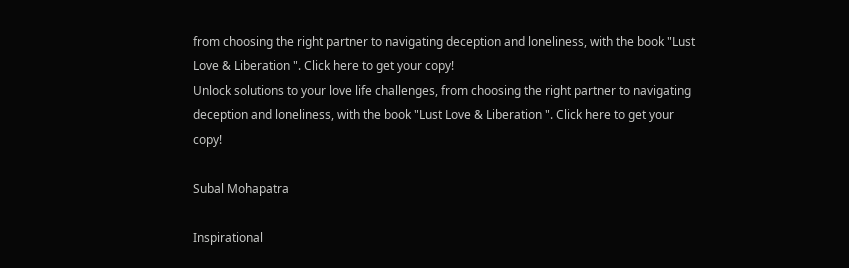from choosing the right partner to navigating deception and loneliness, with the book "Lust Love & Liberation ". Click here to get your copy!
Unlock solutions to your love life challenges, from choosing the right partner to navigating deception and loneliness, with the book "Lust Love & Liberation ". Click here to get your copy!

Subal Mohapatra

Inspirational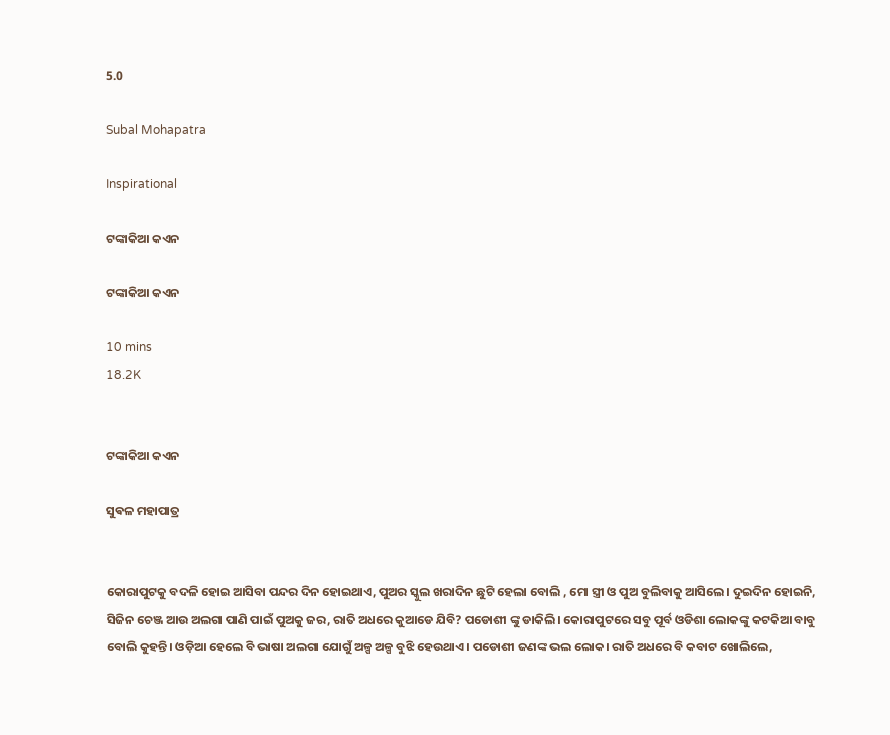5.0

Subal Mohapatra

Inspirational

ଟଙ୍କାକିଆ କଏନ

ଟଙ୍କାକିଆ କଏନ

10 mins
18.2K


ଟଙ୍କାକିଆ କଏନ

ସୁଵଳ ମହାପାତ୍ର


କୋରାପୁଟକୁ ବଦଳି ହୋଇ ଆସିବା ପନ୍ଦର ଦିନ ହୋଇଥାଏ, ପୁଅର ସ୍କୁଲ ଖରାଦିନ ଛୁଟି ହେଲା ବୋଲି , ମୋ ସ୍ତ୍ରୀ ଓ ପୁଅ ବୁଲିବାକୁ ଆସିଲେ। ଦୁଇଦିନ ହୋଇନି, ସିଜିନ ଚେଞ୍ଜ ଆଉ ଅଲଗା ପାଣି ପାଇଁ ପୁଅକୁ ଜର, ରାତି ଅଧରେ କୁଆଡେ ଯିବି? ପଡୋଶୀ ଙ୍କୁ ଡାକିଲି। କୋରାପୁଟରେ ସବୁ ପୂର୍ବ ଓଡିଶା ଲୋକଙ୍କୁ କଟକିଆ ବାବୁ ବୋଲି କୁହନ୍ତି। ଓଡ଼ିଆ ହେଲେ ବି ଭାଷା ଅଲଗା ଯୋଗୁଁ ଅଳ୍ପ ଅଳ୍ପ ବୁଝି ହେଉଥାଏ। ପଡୋଶୀ ଜଣଙ୍କ ଭଲ ଲୋକ। ରାତି ଅଧରେ ବି କବାଟ ଖୋଲିଲେ,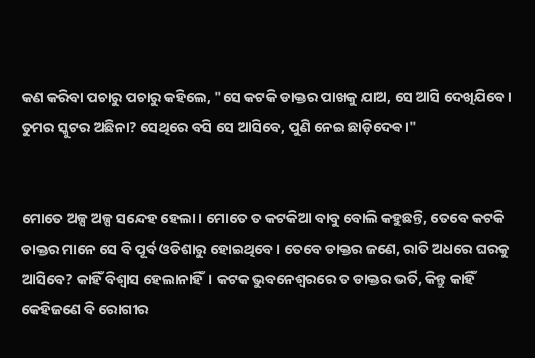କଣ କରିବା ପଚାରୁ ପଚାରୁ କହିଲେ, "ସେ କଟକି ଡାକ୍ତର ପାଖକୁ ଯାଅ, ସେ ଆସି ଦେଖିଯିବେ। ତୁମର ସ୍କୁଟର ଅଛିନା? ସେଥିରେ ବସି ସେ ଆସିବେ, ପୁଣି ନେଇ ଛାଡ଼ିଦେଵ।"


ମୋତେ ଅଳ୍ପ ଅଳ୍ପ ସନ୍ଦେହ ହେଲା। ମୋତେ ତ କଟକିଆ ବାବୁ ବୋଲି କହୁଛନ୍ତି, ତେବେ କଟକି ଡାକ୍ତର ମାନେ ସେ ବି ପୂର୍ବ ଓଡିଶାରୁ ହୋଇଥିବେ। ତେବେ ଡାକ୍ତର ଜଣେ, ରାତି ଅଧରେ ଘରକୁ ଆସିବେ? କାହିଁ ବିଶ୍ୱାସ ହେଲାନାହିଁ। କଟକ ଭୁବନେଶ୍ୱରରେ ତ ଡାକ୍ତର ଭର୍ତି, କିନ୍ତୁ କାହିଁ କେହିଜଣେ ବି ରୋଗୀର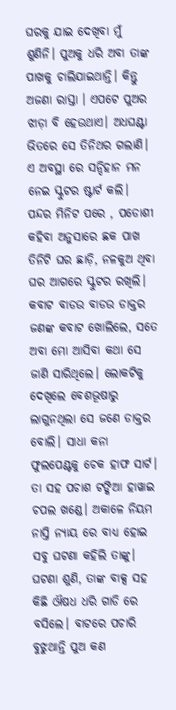ଘରକୁ ଯାଇ ଦେଖିବା ମୁଁ ଶୁଣିନି। ପୁଅକୁ ଧରି ଅବା ତାଙ୍କ ପାଖକୁ ଚାଲିଯାଇଥାନ୍ତି। କିନ୍ତୁ ଅଜଣା ରାସ୍ତା । ଏପଟେ ପୁଅର ଝାଡ଼ା ବି ହେଉଥାଏ। ଅଧଘଣ୍ଟା ଭିତରେ ସେ ତିନିଥର ଗଲାଣି। ଏ ଅବସ୍ଥା ରେ ସନ୍ଦିହାନ ମନ ନେଇ ସ୍କୁଟର ଷ୍ଟାର୍ଟ କଲି। ପନ୍ଦର ମିନିଟ ପରେ , ପଡୋଶୀ କହିବା ଅନୁସାରେ ଛକ ପାଖ ତିନିଟି ଘର ଛାଡ଼ି, ନଳକୁଅ ଥିବା ଘର ଆଗରେ ସ୍କୁଟର ରଖିଲି। କବାଟ ବାଡଉ ବାଡଉ ଡାକ୍ତର ଜଣଙ୍କ କବାଟ ଖୋଲିଲେ, ସତେ ଅବା ମୋ ଆସିବା କଥା ସେ ଜାଣି ସାରିଥିଲେ। ଲୋକଟିକୁ ଦେଖିଲେ ବେଶଭୂଷାରୁ ଲାଗୁନଥିଲା ସେ ଜଣେ ଡାକ୍ତର ବୋଲି। ସାଧା କନା ଫୁଲପେଣ୍ଟକୁ ଚେକ ହାଫ ସାର୍ଟ। ତା ସହ ପଚାଶ ଟଙ୍କିଆ ହାୱାଇ ଚପଲ ଖଣ୍ଡେ। ଅକାଳେ ନିୟମ ନାସ୍ତି ନ୍ୟାୟ ରେ ବାଧ୍ୟ ହୋଇ ସବୁ ଘଟଣା କହିଲି ତାଙ୍କୁ। ଘଟଣା ଶୁଣି, ତାଙ୍କ ବାକ୍ସ ସହ କିଛି ଔଷଧ ଧରି ଗାଡି ରେ ବସିଲେ। ବାଟରେ ପଚାରି ବୁଝୁଥାନ୍ତି ପୁଅ କଣ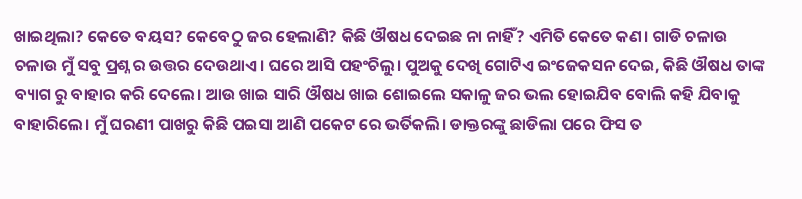ଖାଇଥିଲା? କେତେ ବୟସ? କେବେଠୁ ଜର ହେଲାଣି? କିଛି ଔଷଧ ଦେଇଛ ନା ନାହିଁ? ଏମିତି କେତେ କଣ। ଗାଡି ଚଳାଉ ଚଳାଉ ମୁଁ ସବୁ ପ୍ରଶ୍ନ ର ଉତ୍ତର ଦେଉଥାଏ। ଘରେ ଆସି ପହଂଚିଲୁ। ପୁଅକୁ ଦେଖି ଗୋଟିଏ ଇଂଜେକସନ ଦେଇ, କିଛି ଔଷଧ ତାଙ୍କ ବ୍ୟାଗ ରୁ ବାହାର କରି ଦେଲେ। ଆଉ ଖାଇ ସାରି ଔଷଧ ଖାଇ ଶୋଇଲେ ସକାଳୁ ଜର ଭଲ ହୋଇଯିବ ବୋଲି କହି ଯିବାକୁ ବାହାରିଲେ। ମୁଁ ଘରଣୀ ପାଖରୁ କିଛି ପଇସା ଆଣି ପକେଟ ରେ ଭର୍ତିକଲି। ଡାକ୍ତରଙ୍କୁ ଛାଡିଲା ପରେ ଫିସ ତ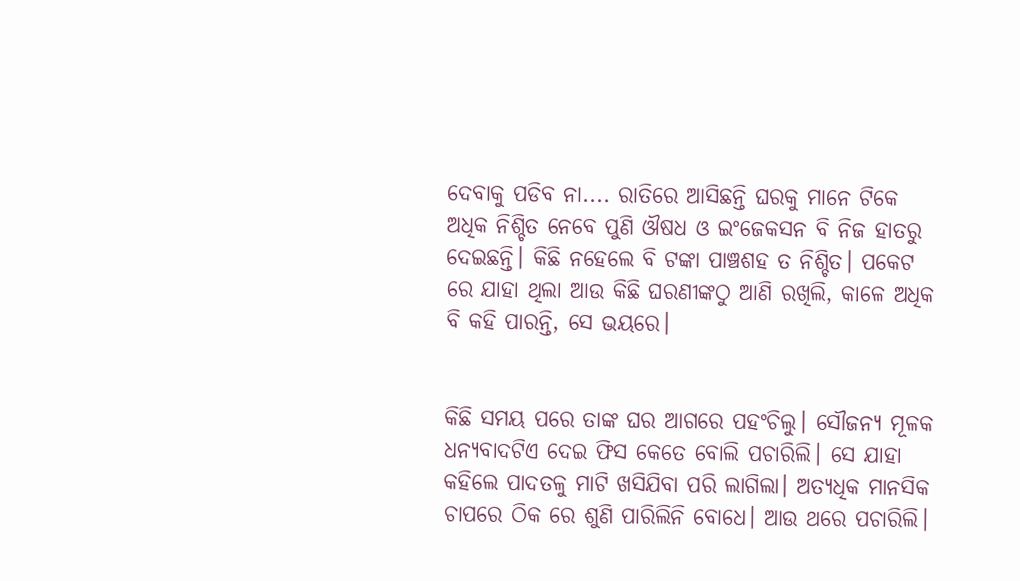ଦେବାକୁ ପଡିବ ନା.... ରାତିରେ ଆସିଛନ୍ତି ଘରକୁ ମାନେ ଟିକେ ଅଧିକ ନିଶ୍ଚିତ ନେବେ ପୁଣି ଔଷଧ ଓ ଇଂଜେକସନ ବି ନିଜ ହାତରୁ ଦେଇଛନ୍ତି। କିଛି ନହେଲେ ବି ଟଙ୍କା ପାଞ୍ଚଶହ ତ ନିଶ୍ଚିତ। ପକେଟ ରେ ଯାହା ଥିଲା ଆଉ କିଛି ଘରଣୀଙ୍କଠୁ ଆଣି ରଖିଲି, କାଳେ ଅଧିକ ବି କହି ପାରନ୍ତି, ସେ ଭୟରେ।


କିଛି ସମୟ ପରେ ତାଙ୍କ ଘର ଆଗରେ ପହଂଚିଲୁ। ସୌଜନ୍ୟ ମୂଳକ ଧନ୍ୟବାଦଟିଏ ଦେଇ ଫିସ କେତେ ବୋଲି ପଚାରିଲି। ସେ ଯାହା କହିଲେ ପାଦତଳୁ ମାଟି ଖସିଯିବା ପରି ଲାଗିଲା। ଅତ୍ୟଧିକ ମାନସିକ ଚାପରେ ଠିକ ରେ ଶୁଣି ପାରିଲିନି ବୋଧେ। ଆଉ ଥରେ ପଚାରିଲି।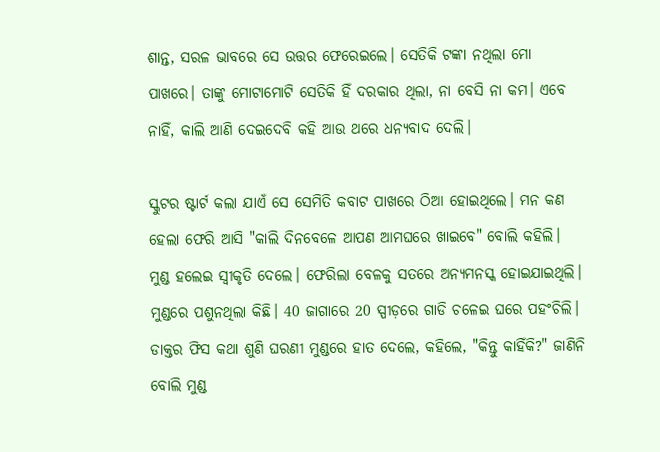ଶାନ୍ତ, ସରଳ ଭାବରେ ସେ ଉତ୍ତର ଫେରେଇଲେ। ସେତିକି ଟଙ୍କା ନଥିଲା ମୋ ପାଖରେ। ତାଙ୍କୁ ମୋଟାମୋଟି ସେତିକି ହିଁ ଦରକାର ଥିଲା, ନା ବେସି ନା କମ। ଏବେ ନାହିଁ, କାଲି ଆଣି ଦେଇଦେବି କହି ଆଉ ଥରେ ଧନ୍ୟବାଦ ଦେଲି।

ସ୍କୁଟର ଷ୍ଟାର୍ଟ କଲା ଯାଏଁ ସେ ସେମିତି କବାଟ ପାଖରେ ଠିଆ ହୋଇଥିଲେ। ମନ କଣ ହେଲା ଫେରି ଆସି "କାଲି ଦିନବେଳେ ଆପଣ ଆମଘରେ ଖାଇବେ" ବୋଲି କହିଲି। ମୁଣ୍ଡ ହଲେଇ ସ୍ବୀକୃତି ଦେଲେ। ଫେରିଲା ବେଳକୁ ସତରେ ଅନ୍ୟମନସ୍କ ହୋଇଯାଇଥିଲି। ମୁଣ୍ଡରେ ପଶୁନଥିଲା କିଛି। 40 ଜାଗାରେ 20 ସ୍ପୀଡ଼ରେ ଗାଡି ଚଳେଇ ଘରେ ପହଂଚିଲି। ଡାକ୍ତର ଫିସ କଥା ଶୁଣି ଘରଣୀ ମୁଣ୍ଡରେ ହାତ ଦେଲେ, କହିଲେ, "କିନ୍ତୁ କାହିଁକି?" ଜାଣିନି ବୋଲି ମୁଣ୍ଡ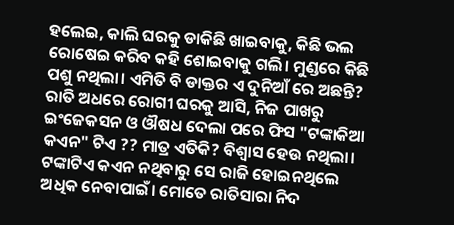ହଲେଇ, କାଲି ଘରକୁ ଡାକିଛି ଖାଇବାକୁ, କିଛି ଭଲ ରୋଷେଇ କରିବ କହି ଶୋଇବାକୁ ଗଲି। ମୁଣ୍ଡରେ କିଛି ପଶୁ ନଥିଲା। ଏମିତି ବି ଡାକ୍ତର ଏ ଦୁନିଆଁ ରେ ଅଛନ୍ତି? ରାତି ଅଧରେ ରୋଗୀ ଘରକୁ ଆସି, ନିଜ ପାଖରୁ ଇଂଜେକସନ ଓ ଔଷଧ ଦେଲା ପରେ ଫିସ "ଟଙ୍କାକିଆ କଏନ" ଟିଏ ?? ମାତ୍ର ଏତିକି? ବିଶ୍ୱାସ ହେଉ ନଥିଲା। ଟଙ୍କାଟିଏ କଏନ ନଥିବାରୁ ସେ ରାଜି ହୋଇନଥିଲେ ଅଧିକ ନେବାପାଇଁ। ମୋତେ ରାତିସାରା ନିଦ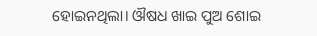ହୋଇନଥିଲା। ଔଷଧ ଖାଇ ପୁଅ ଶୋଇ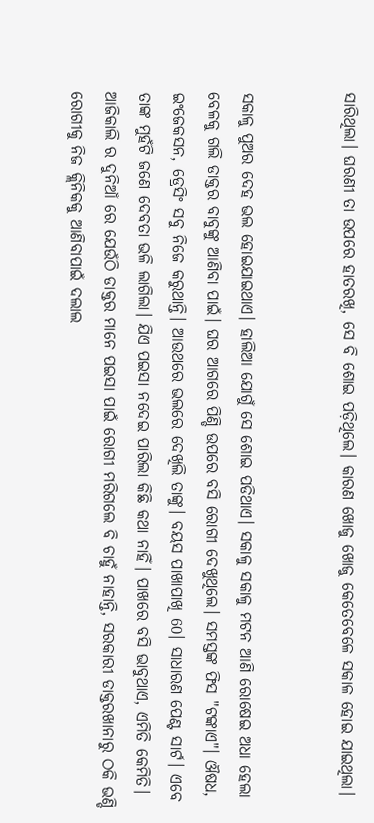ସାରିଥିଲା। ଘରଣୀ ତା ଉପରେ ହାତରଖି, ସେ ବି ଶୋଇ ପଡ଼ିଥିଲେ। କାରଣ ଖୋଜୁ ଖୋଜୁ କେତେବେଳେ ସକାଳ ହୋଇ ଯାଇଥିଲା।


ସକାଳୁ ପୁଅର ଦେହ ଭଲ ହୋଇଯାଇଥାଏ। ହାଲିଆ ଯୋଗୁଁ ସେ ଶୋଇ ପଡିଥାଏ। ସକାଳୁ ସକାଳୁ ମଟନ ଆଣି ରୋଷେଇ ଅଧା ହେଲା ବେଳକୁ ଗଲି ଡାକ୍ତର ବାବୁଙ୍କୁ ଆଣିବା ପାଇଁ। ଘର ଆଗରେ ପିଣ୍ଡି ଉପରେ ବସି ରୋଗୀ ଦେଖୁଥିଲେ। ସମସ୍ତଙ୍କ ଫିସ "ଟଙ୍କାଏ"। ଔଷଧ, ଇଂଜେକସନ, ଡ୍ରେସିଂ ସବୁ ନିଜେ କରୁଥାନ୍ତି। ଆଉଥରେ ଭଲରେ ଦେଖିଲି ତାଙ୍କୁ। ବୟସ ପାଖାପାଖି 60। ସାଧାରଣ ପେଣ୍ଟ ସାର୍ଟ। ଏବେ ତାଙ୍କ ମୁହଁଟି ଜଣେ ଦେବତା ଭଳି ଲାଗିଲା। ଯିଏ ପଇସା ନଦେଇ ପାରିଲା କିଛି କଥା ନାହିଁ। ପାଖରେ ବସି ଭାବୁଥାଏ, ଏମିତି କେମିତି। ଆଜିକାଲି ର ଦୁନିଆଁ ରେ ଯେଉଁଠି ଡାକ୍ତର ମାନେ ପଇସା ପାଇଁ ରୋଗୀ ମରିଗଲେ ବି ଚାହୁଁ ନାହାନ୍ତି, ସରକାରୀ ଡାକ୍ତରଖାନାରୁ ଠକି ଭଣ୍ଡି ରୋଗୀକୁ ନିଜ କ୍ଲିନିକକୁ ଆଣିବାପାଇଁ ଦଲାଲ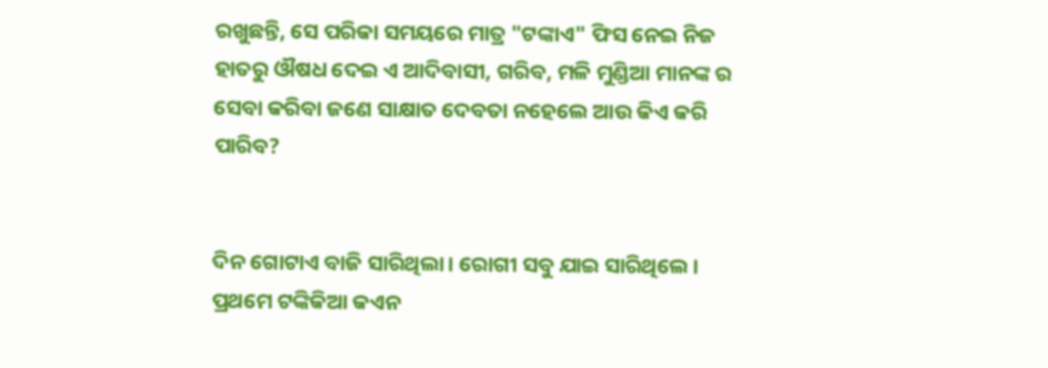ରଖୁଛନ୍ତି, ସେ ପରିକା ସମୟରେ ମାତ୍ର "ଟଙ୍କାଏ" ଫିସ ନେଇ ନିଜ ହାତରୁ ଔଷଧ ଦେଇ ଏ ଆଦିବାସୀ, ଗରିବ, ମଳି ମୁଣ୍ଡିଆ ମାନଙ୍କ ର ସେବା କରିବା ଜଣେ ସାକ୍ଷାତ ଦେବତା ନହେଲେ ଆଉ କିଏ କରି ପାରିବ?


ଦିନ ଗୋଟାଏ ବାଜି ସାରିଥିଲା। ରୋଗୀ ସବୁ ଯାଇ ସାରିଥିଲେ। ପ୍ରଥମେ ଟଙ୍କିକିଆ କଏନ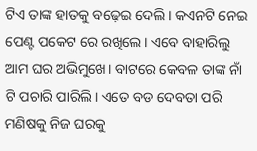ଟିଏ ତାଙ୍କ ହାତକୁ ବଢ଼େଇ ଦେଲି। କଏନଟି ନେଇ ପେଣ୍ଟ ପକେଟ ରେ ରଖିଲେ। ଏବେ ବାହାରିଲୁ ଆମ ଘର ଅଭିମୁଖେ। ବାଟରେ କେବଳ ତାଙ୍କ ନାଁ ଟି ପଚାରି ପାରିଲି। ଏତେ ବଡ ଦେବତା ପରି ମଣିଷକୁ ନିଜ ଘରକୁ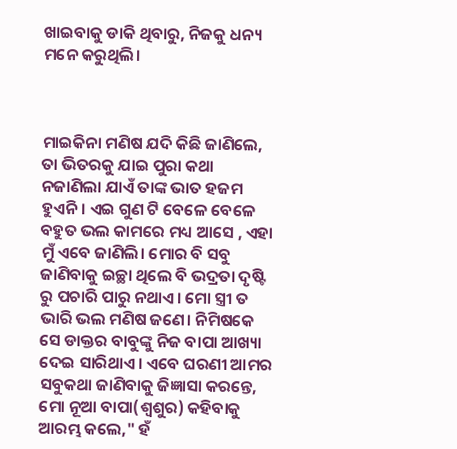ଖାଇବାକୁ ଡାକି ଥିବାରୁ, ନିଜକୁ ଧନ୍ୟ ମନେ କରୁଥିଲି।



ମାଇକିନା ମଣିଷ ଯଦି କିଛି ଜାଣିଲେ, ତା ଭିତରକୁ ଯାଇ ପୁରା କଥା ନଜାଣିଲା ଯାଏଁ ତାଙ୍କ ଭାତ ହଜମ ହୁଏନି। ଏଇ ଗୁଣ ଟି ବେଳେ ବେଳେ ବହୁତ ଭଲ କାମରେ ମଧ୍ୟ ଆସେ , ଏହା ମୁଁ ଏବେ ଜାଣିଲି। ମୋର ବି ସବୁ ଜାଣିବାକୁ ଇଚ୍ଛା ଥିଲେ ବି ଭଦ୍ରତା ଦୃଷ୍ଟି ରୁ ପଚାରି ପାରୁ ନଥାଏ। ମୋ ସ୍ତ୍ରୀ ତ ଭାରି ଭଲ ମଣିଷ ଜଣେ। ନିମିଷକେ ସେ ଡାକ୍ତର ବାବୁଙ୍କୁ ନିଜ ବାପା ଆଖ୍ୟା ଦେଇ ସାରିଥାଏ। ଏବେ ଘରଣୀ ଆମର ସବୁକଥା ଜାଣିବାକୁ ଜିଜ୍ଞାସା କରନ୍ତେ, ମୋ ନୂଆ ବାପା(ଶ୍ୱଶୁର) କହିବାକୁ ଆରମ୍ଭ କଲେ," ହଁ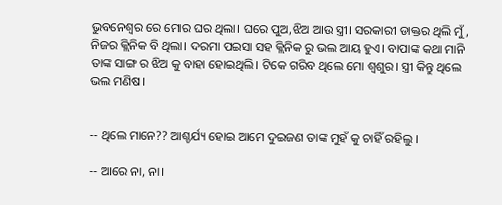ଭୁବନେଶ୍ବର ରେ ମୋର ଘର ଥିଲା। ଘରେ ପୁଅ,ଝିଅ ଆଉ ସ୍ତ୍ରୀ। ସରକାରୀ ଡାକ୍ତର ଥିଲି ମୁଁ, ନିଜର କ୍ଲିନିକ ବି ଥିଲା। ଦରମା ପଇସା ସହ କ୍ଲିନିକ ରୁ ଭଲ ଆୟ ହୁଏ। ବାପାଙ୍କ କଥା ମାନି ତାଙ୍କ ସାଙ୍ଗ ର ଝିଅ କୁ ବାହା ହୋଇଥିଲି। ଟିକେ ଗରିବ ଥିଲେ ମୋ ଶ୍ବଶୁର। ସ୍ତ୍ରୀ କିନ୍ତୁ ଥିଲେ ଭଲ ମଣିଷ।


-- ଥିଲେ ମାନେ?? ଆଶ୍ଚର୍ଯ୍ୟ ହୋଇ ଆମେ ଦୁଇଜଣ ତାଙ୍କ ମୁହଁ କୁ ଚାହିଁ ରହିଲୁ ।

-- ଆରେ ନା, ନା।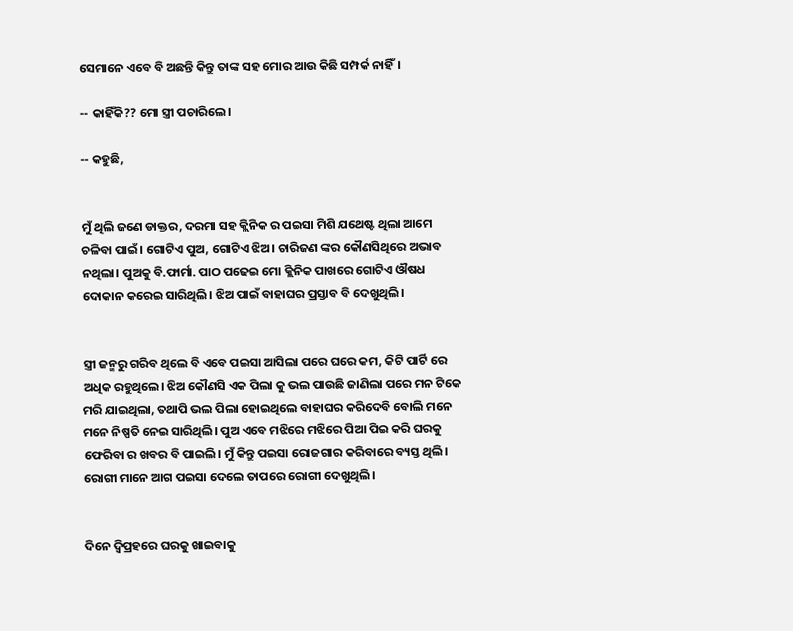ସେମାନେ ଏବେ ବି ଅଛନ୍ତି କିନ୍ତୁ ତାଙ୍କ ସହ ମୋର ଆଉ କିଛି ସମ୍ପର୍କ ନାହିଁ।

-- କାହିଁକି?? ମୋ ସ୍ତ୍ରୀ ପଚାରିଲେ।

-- କହୁଛି,


ମୁଁ ଥିଲି ଜଣେ ଡାକ୍ତର, ଦରମା ସହ କ୍ଲିନିକ ର ପଇସା ମିଶି ଯଥେଷ୍ଟ ଥିଲା ଆମେ ଚଳିବା ପାଇଁ। ଗୋଟିଏ ପୁଅ, ଗୋଟିଏ ଝିଅ। ଚାରିଜଣ ଙ୍କର କୌଣସିଥିରେ ଅଭାବ ନଥିଲା। ପୁଅକୁ ବି.ଫାର୍ମା. ପାଠ ପଢେଇ ମୋ କ୍ଲିନିକ ପାଖରେ ଗୋଟିଏ ଔଷଧ ଦୋକାନ କରେଇ ସାରିଥିଲି। ଝିଅ ପାଇଁ ବାହାଘର ପ୍ରସ୍ତାବ ବି ଦେଖୁଥିଲି।


ସ୍ତ୍ରୀ ଜନ୍ମରୁ ଗରିବ ଥିଲେ ବି ଏବେ ପଇସା ଆସିଲା ପରେ ଘରେ କମ, କିଟି ପାର୍ଟି ରେ ଅଧିକ ରହୁଥିଲେ। ଝିଅ କୌଣସି ଏକ ପିଲା କୁ ଭଲ ପାଉଛି ଜାଣିଲା ପରେ ମନ ଟିକେ ମରି ଯାଇଥିଲା, ତଥାପି ଭଲ ପିଲା ହୋଇଥିଲେ ବାହାଘର କରିଦେବି ବୋଲି ମନେ ମନେ ନିଷ୍ପତି ନେଇ ସାରିଥିଲି। ପୁଅ ଏବେ ମଝିରେ ମଝିରେ ପିଆ ପିଇ କରି ଘରକୁ ଫେରିବା ର ଖବର ବି ପାଇଲି। ମୁଁ କିନ୍ତୁ ପଇସା ରୋଜଗାର କରିବାରେ ବ୍ୟସ୍ତ ଥିଲି। ରୋଗୀ ମାନେ ଆଗ ପଇସା ଦେଲେ ତାପରେ ରୋଗୀ ଦେଖୁଥିଲି।


ଦିନେ ଦ୍ବିପ୍ରହରେ ଘରକୁ ଖାଇବାକୁ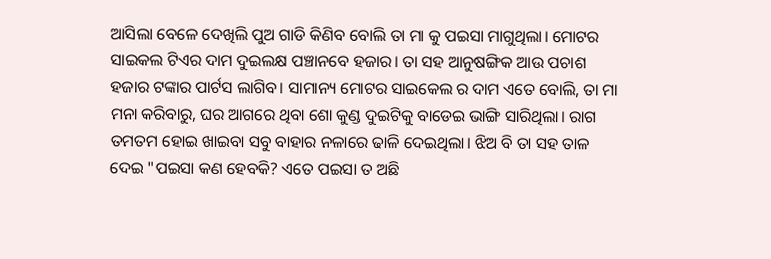ଆସିଲା ବେଳେ ଦେଖିଲି ପୁଅ ଗାଡି କିଣିବ ବୋଲି ତା ମା କୁ ପଇସା ମାଗୁଥିଲା। ମୋଟର ସାଇକଲ ଟିଏର ଦାମ ଦୁଇଲକ୍ଷ ପଞ୍ଚାନବେ ହଜାର। ତା ସହ ଆନୁଷଙ୍ଗିକ ଆଉ ପଚାଶ ହଜାର ଟଙ୍କାର ପାର୍ଟସ ଲାଗିବ। ସାମାନ୍ୟ ମୋଟର ସାଇକେଲ ର ଦାମ ଏତେ ବୋଲି, ତା ମା ମନା କରିବାରୁ, ଘର ଆଗରେ ଥିବା ଶୋ କୁଣ୍ଡ ଦୁଇଟିକୁ ବାଡେଇ ଭାଙ୍ଗି ସାରିଥିଲା। ରାଗ ତମତମ ହୋଇ ଖାଇବା ସବୁ ବାହାର ନଳାରେ ଢାଳି ଦେଇଥିଲା। ଝିଅ ବି ତା ସହ ତାଳ ଦେଇ "ପଇସା କଣ ହେବକି? ଏତେ ପଇସା ତ ଅଛି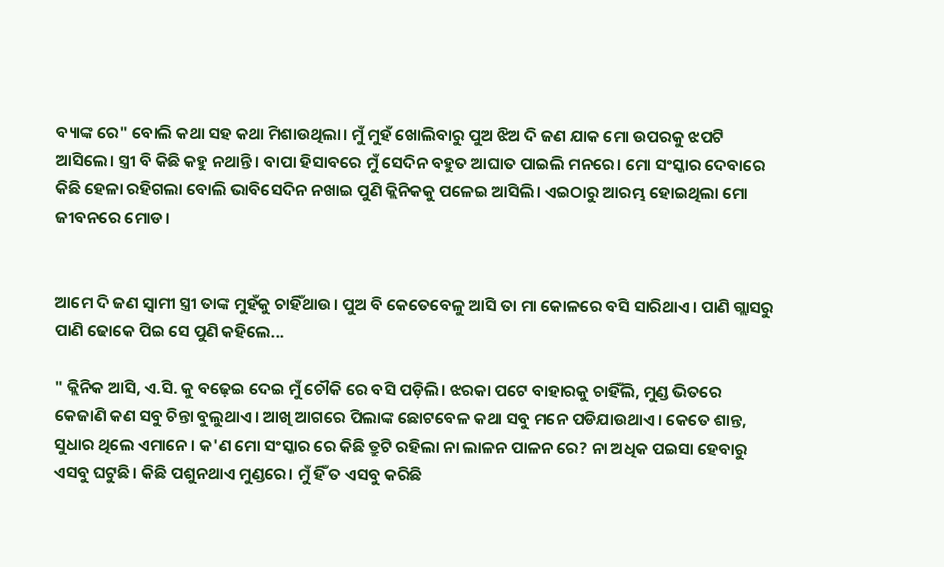ବ୍ୟାଙ୍କ ରେ" ବୋଲି କଥା ସହ କଥା ମିଶାଉଥିଲା। ମୁଁ ମୁହଁ ଖୋଲିବାରୁ ପୁଅ ଝିଅ ଦି ଜଣ ଯାକ ମୋ ଉପରକୁ ଝପଟି ଆସିଲେ। ସ୍ତ୍ରୀ ବି କିଛି କହୁ ନଥାନ୍ତି। ବାପା ହିସାବରେ ମୁଁ ସେଦିନ ବହୁତ ଆଘାତ ପାଇଲି ମନରେ। ମୋ ସଂସ୍କାର ଦେବାରେ କିଛି ହେଳା ରହିଗଲା ବୋଲି ଭାବିସେଦିନ ନଖାଇ ପୁଣି କ୍ଲିନିକକୁ ପଳେଇ ଆସିଲି। ଏଇଠାରୁ ଆରମ୍ଭ ହୋଇଥିଲା ମୋ ଜୀବନରେ ମୋଡ।


ଆମେ ଦି ଜଣ ସ୍ବାମୀ ସ୍ତ୍ରୀ ତାଙ୍କ ମୁହଁକୁ ଚାହିଁଥାଉ। ପୁଅ ବି କେତେବେଳୁ ଆସି ତା ମା କୋଳରେ ବସି ସାରିଥାଏ। ପାଣି ଗ୍ଲାସରୁ ପାଣି ଢୋକେ ପିଇ ସେ ପୁଣି କହିଲେ...

" କ୍ଲିନିକ ଆସି, ଏ.ସି. କୁ ବଢ଼େଇ ଦେଇ ମୁଁ ଚୌକି ରେ ବସି ପଡ଼ିଲି। ଝରକା ପଟେ ବାହାରକୁ ଚାହିଁଲି, ମୁଣ୍ଡ ଭିତରେ କେଜାଣି କଣ ସବୁ ଚିନ୍ତା ବୁଲୁଥାଏ। ଆଖି ଆଗରେ ପିଲାଙ୍କ ଛୋଟବେଳ କଥା ସବୁ ମନେ ପଡିଯାଉଥାଏ। କେତେ ଶାନ୍ତ, ସୁଧାର ଥିଲେ ଏମାନେ। କ'ଣ ମୋ ସଂସ୍କାର ରେ କିଛି ତ୍ରୁଟି ରହିଲା ନା ଲାଳନ ପାଳନ ରେ? ନା ଅଧିକ ପଇସା ହେବାରୁ ଏସବୁ ଘଟୁଛି। କିଛି ପଶୁନଥାଏ ମୁଣ୍ଡରେ। ମୁଁ ହିଁ ତ ଏସବୁ କରିଛି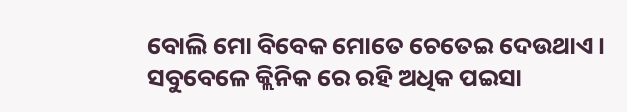ବୋଲି ମୋ ବିବେକ ମୋତେ ଚେତେଇ ଦେଉଥାଏ। ସବୁବେଳେ କ୍ଲିନିକ ରେ ରହି ଅଧିକ ପଇସା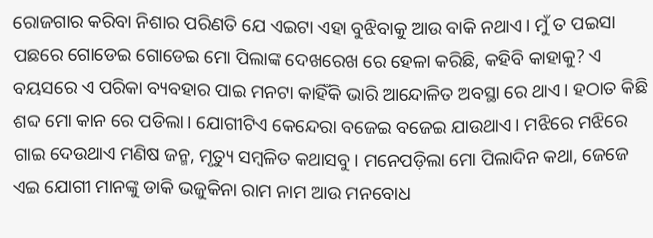ରୋଜଗାର କରିବା ନିଶାର ପରିଣତି ଯେ ଏଇଟା ଏହା ବୁଝିବାକୁ ଆଉ ବାକି ନଥାଏ। ମୁଁ ତ ପଇସା ପଛରେ ଗୋଡେଇ ଗୋଡେଇ ମୋ ପିଲାଙ୍କ ଦେଖରେଖ ରେ ହେଳା କରିଛି, କହିବି କାହାକୁ? ଏ ବୟସରେ ଏ ପରିକା ବ୍ୟବହାର ପାଇ ମନଟା କାହିଁକି ଭାରି ଆନ୍ଦୋଳିତ ଅବସ୍ଥା ରେ ଥାଏ। ହଠାତ କିଛି ଶବ୍ଦ ମୋ କାନ ରେ ପଡିଲା। ଯୋଗୀଟିଏ କେନ୍ଦେରା ବଜେଇ ବଜେଇ ଯାଉଥାଏ। ମଝିରେ ମଝିରେ ଗାଇ ଦେଉଥାଏ ମଣିଷ ଜନ୍ମ, ମୃତ୍ୟୁ ସମ୍ବଳିତ କଥାସବୁ। ମନେପଡ଼ିଲା ମୋ ପିଲାଦିନ କଥା, ଜେଜେ ଏଇ ଯୋଗୀ ମାନଙ୍କୁ ଡାକି ଭଜୁକିନା ରାମ ନାମ ଆଉ ମନବୋଧ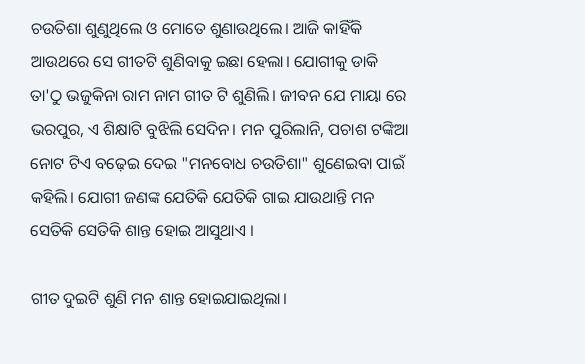ଚଉତିଶା ଶୁଣୁଥିଲେ ଓ ମୋତେ ଶୁଣାଉଥିଲେ। ଆଜି କାହିଁକି ଆଉଥରେ ସେ ଗୀତଟି ଶୁଣିବାକୁ ଇଛା ହେଲା। ଯୋଗୀକୁ ଡାକି ତା'ଠୁ ଭଜୁକିନା ରାମ ନାମ ଗୀତ ଟି ଶୁଣିଲି। ଜୀବନ ଯେ ମାୟା ରେ ଭରପୁର, ଏ ଶିକ୍ଷାଟି ବୁଝିଲି ସେଦିନ। ମନ ପୁରିଲାନି, ପଚାଶ ଟଙ୍କିଆ ନୋଟ ଟିଏ ବଢ଼େଇ ଦେଇ "ମନବୋଧ ଚଉତିଶା" ଶୁଣେଇବା ପାଇଁ କହିଲି। ଯୋଗୀ ଜଣଙ୍କ ଯେତିକି ଯେତିକି ଗାଇ ଯାଉଥାନ୍ତି ମନ ସେତିକି ସେତିକି ଶାନ୍ତ ହୋଇ ଆସୁଥାଏ ।

ଗୀତ ଦୁଇଟି ଶୁଣି ମନ ଶାନ୍ତ ହୋଇଯାଇଥିଲା।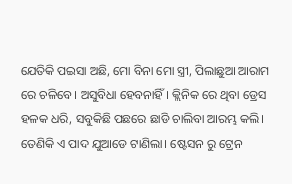ଯେତିକି ପଇସା ଅଛି, ମୋ ବିନା ମୋ ସ୍ତ୍ରୀ, ପିଲାଛୁଆ ଆରାମ ରେ ଚଳିବେ। ଅସୁବିଧା ହେବନାହିଁ। କ୍ଲିନିକ ରେ ଥିବା ଡ୍ରେସ ହଳକ ଧରି, ସବୁକିଛି ପଛରେ ଛାଡି ଚାଲିବା ଆରମ୍ଭ କଲି। ତେଣିକି ଏ ପାଦ ଯୁଆଡେ ଟାଣିଲା। ଷ୍ଟେସନ ରୁ ଟ୍ରେନ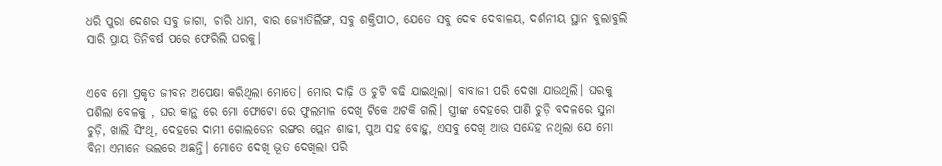ଧରି ପୁରା ଦେଶର ସବୁ ଜାଗା, ଚାରି ଧାମ, ବାର ଜ୍ୟୋତିର୍ଲିଙ୍ଗ, ସବୁ ଶକ୍ତିପୀଠ, ଯେତେ ସବୁ ଦେଵ ଦେବାଳୟ, ଦର୍ଶନୀୟ ସ୍ଥାନ ବୁଲାବୁଲି ସାରି ପ୍ରାୟ ତିନିବର୍ଷ ପରେ ଫେରିଲି ଘରକୁ।


ଏବେ ମୋ ପ୍ରକୃତ ଜୀବନ ଅପେକ୍ଷା କରିଥିଲା ମୋତେ। ମୋର ଦାଢ଼ି ଓ ଚୁଟି ବଢି ଯାଇଥିଲା। ବାବାଜୀ ପରି ଦେଖା ଯାଉଥିଲି। ଘରକୁ ପଶିଲା ବେଳକୁ , ଘର କାନ୍ଥ ରେ ମୋ ଫୋଟୋ ରେ ଫୁଲମାଳ ଦେଖି ଟିକେ ଅଟକି ଗଲି। ସ୍ତ୍ରୀଙ୍କ ଦେହରେ ପାଣି ଚୁଡ଼ି ବଦଳରେ ସୁନା ଚୁଡ଼ି, ଖାଲି ସିଂଥି, ଦେହରେ ଦାମୀ ଗୋଲଡେନ ରଙ୍ଗର ପ୍ଲେନ ଶାଢୀ, ପୁଅ ସହ ବୋହୁ, ଏସବୁ ଦେଖି ଆଉ ସନ୍ଦେହ ନଥିଲା ଯେ ମୋ ବିନା ଏମାନେ ଭଲରେ ଅଛନ୍ତି। ମୋତେ ଦେଖି ଭୂତ ଦେଖିଲା ପରି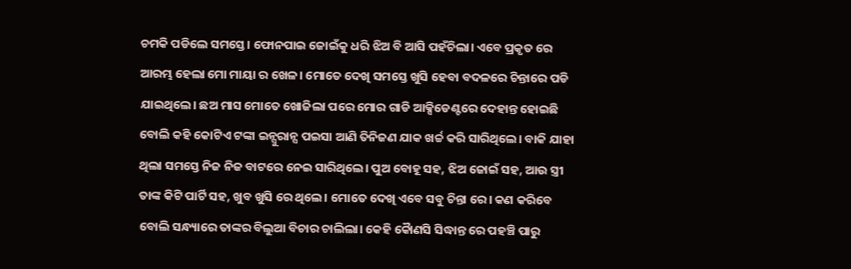ଚମକି ପଡିଲେ ସମସ୍ତେ। ଫୋନପାଇ ଜୋଇଁକୁ ଧରି ଝିଅ ବି ଆସି ପହଁଚିଲା। ଏବେ ପ୍ରକୃତ ରେ ଆରମ୍ଭ ହେଲା ମୋ ମାୟା ର ଖେଳ। ମୋତେ ଦେଖି ସମସ୍ତେ ଖୁସି ହେବା ବଦଳରେ ଚିନ୍ତାରେ ପଡି ଯାଇଥିଲେ। ଛଅ ମାସ ମୋତେ ଖୋଜିଲା ପରେ ମୋର ଗାଡି ଆକ୍ସିଡେଣ୍ଟରେ ଦେହାନ୍ତ ହୋଇଛି ବୋଲି କହି କୋଟିଏ ଟଙ୍କା ଇନ୍ସୁରାନ୍ସ ପଇସା ଆଣି ତିନିଜଣ ଯାକ ଖର୍ଚ୍ଚ କରି ସାରିଥିଲେ। ବାକି ଯାହା ଥିଲା ସମସ୍ତେ ନିଜ ନିଜ ବାଟରେ ନେଇ ସାରିଥିଲେ। ପୁଅ ବୋହୂ ସହ, ଝିଅ ଜୋଇଁ ସହ, ଆଉ ସ୍ତ୍ରୀ ତାଙ୍କ କିଟି ପାର୍ଟି ସହ, ଖୁବ ଖୁସି ରେ ଥିଲେ। ମୋତେ ଦେଖି ଏବେ ସବୁ ଚିନ୍ତା ରେ। କଣ କରିବେ ବୋଲି ସନ୍ଧ୍ୟାରେ ତାଙ୍କର ବିଲୁଆ ବିଚାର ଚାଲିଲା। କେହି କୋୖଣସି ସିଦ୍ଧାନ୍ତ ରେ ପହଞ୍ଚି ପାରୁ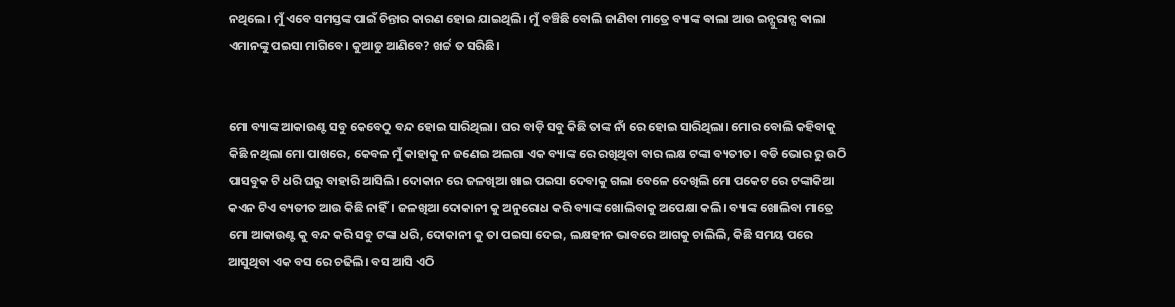ନଥିଲେ। ମୁଁ ଏବେ ସମସ୍ତଙ୍କ ପାଇଁ ଚିନ୍ତାର କାରଣ ହୋଇ ଯାଇଥିଲି। ମୁଁ ବଞ୍ଚିଛି ବୋଲି ଜାଣିବା ମାତ୍ରେ ବ୍ୟାଙ୍କ ଵାଲା ଆଉ ଇନ୍ସୁରାନ୍ସ ଵାଲା ଏମାନଙ୍କୁ ପଇସା ମାଗିବେ। କୁଆଡୁ ଆଣିବେ? ଖର୍ଚ୍ଚ ତ ସରିଛି।


ମୋ ବ୍ୟାଙ୍କ ଆକାଉଣ୍ଟ ସବୁ କେବେଠୁ ବନ୍ଦ ହୋଇ ସାରିଥିଲା। ଘର ବାଡ଼ି ସବୁ କିଛି ତାଙ୍କ ନାଁ ରେ ହୋଇ ସାରିଥିଲା। ମୋର ବୋଲି କହିବାକୁ କିଛି ନଥିଲା ମୋ ପାଖରେ, କେବଳ ମୁଁ କାହାକୁ ନ ଜଣେଇ ଅଲଗା ଏକ ବ୍ୟାଙ୍କ ରେ ରଖିଥିବା ବାର ଲକ୍ଷ ଟଙ୍କା ବ୍ୟତୀତ। ବଡି ଭୋର ରୁ ଉଠି ପାସବୁକ ଟି ଧରି ଘରୁ ବାହାରି ଆସିଲି। ଦୋକାନ ରେ ଜଳଖିଆ ଖାଇ ପଇସା ଦେବାକୁ ଗଲା ବେଳେ ଦେଖିଲି ମୋ ପକେଟ ରେ ଟଙ୍କାକିଆ କଏନ ଟିଏ ବ୍ୟତୀତ ଆଉ କିଛି ନାହିଁ। ଜଳଖିଆ ଦୋକାନୀ କୁ ଅନୁରୋଧ କରି ବ୍ୟାଙ୍କ ଖୋଲିବାକୁ ଅପେକ୍ଷା କଲି। ବ୍ୟାଙ୍କ ଖୋଲିବା ମାତ୍ରେ ମୋ ଆକାଉଣ୍ଟ କୁ ବନ୍ଦ କରି ସବୁ ଟଙ୍କା ଧରି, ଦୋକାନୀ କୁ ତା ପଇସା ଦେଇ, ଲକ୍ଷହୀନ ଭାବରେ ଆଗକୁ ଚାଲିଲି, କିଛି ସମୟ ପରେ ଆସୁଥିବା ଏକ ବସ ରେ ଚଢିଲି। ବସ ଆସି ଏଠି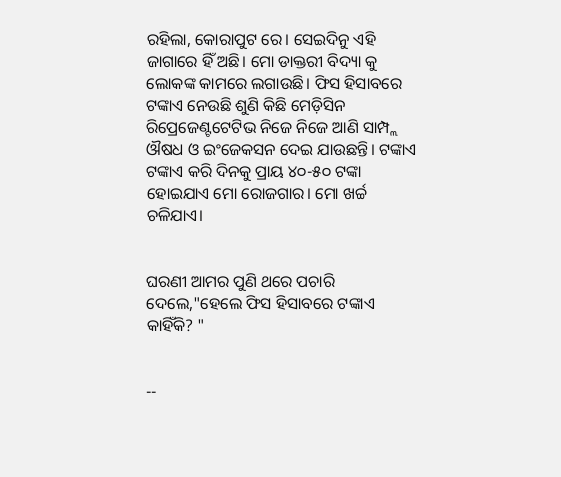ରହିଲା, କୋରାପୁଟ ରେ। ସେଇଦିନୁ ଏହି ଜାଗାରେ ହିଁ ଅଛି। ମୋ ଡାକ୍ତରୀ ବିଦ୍ୟା କୁ ଲୋକଙ୍କ କାମରେ ଲଗାଉଛି। ଫିସ ହିସାବରେ ଟଙ୍କାଏ ନେଉଛି ଶୁଣି କିଛି ମେଡ଼ିସିନ ରିପ୍ରେଜେଣ୍ଟଟେଟିଭ ନିଜେ ନିଜେ ଆଣି ସାମ୍ପ୍ଲ ଔଷଧ ଓ ଇଂଜେକସନ ଦେଇ ଯାଉଛନ୍ତି। ଟଙ୍କାଏ ଟଙ୍କାଏ କରି ଦିନକୁ ପ୍ରାୟ ୪୦-୫୦ ଟଙ୍କା ହୋଇଯାଏ ମୋ ରୋଜଗାର। ମୋ ଖର୍ଚ୍ଚ ଚଳିଯାଏ।


ଘରଣୀ ଆମର ପୁଣି ଥରେ ପଚାରି ଦେଲେ,"ହେଲେ ଫିସ ହିସାବରେ ଟଙ୍କାଏ କାହିଁକି? "


--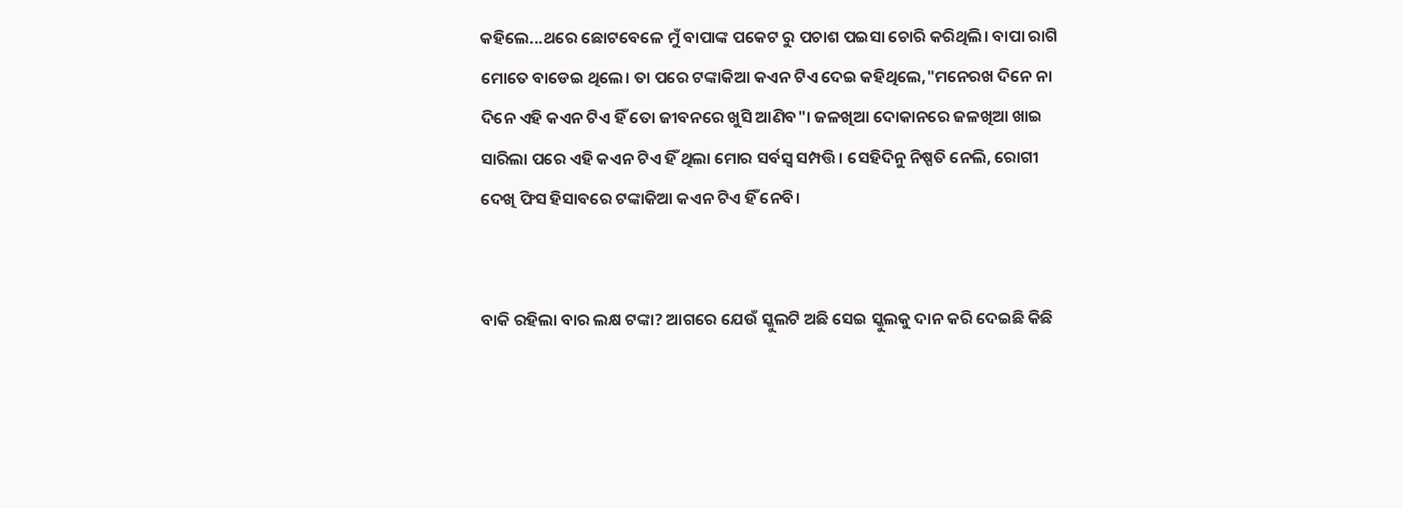କହିଲେ...ଥରେ ଛୋଟବେଳେ ମୁଁ ବାପାଙ୍କ ପକେଟ ରୁ ପଚାଶ ପଇସା ଚୋରି କରିଥିଲି। ବାପା ରାଗି ମୋତେ ବାଡେଇ ଥିଲେ। ତା ପରେ ଟଙ୍କାକିଆ କଏନ ଟିଏ ଦେଇ କହିଥିଲେ,"ମନେରଖ ଦିନେ ନା ଦିନେ ଏହି କଏନ ଟିଏ ହିଁ ତୋ ଜୀବନରେ ଖୁସି ଆଣିବ"। ଜଳଖିଆ ଦୋକାନରେ ଜଳଖିଆ ଖାଇ ସାରିଲା ପରେ ଏହି କଏନ ଟିଏ ହିଁ ଥିଲା ମୋର ସର୍ବସ୍ବ ସମ୍ପତ୍ତି। ସେହିଦିନୁ ନିଷ୍ପତି ନେଲି, ରୋଗୀ ଦେଖି ଫିସ ହିସାବରେ ଟଙ୍କାକିଆ କଏନ ଟିଏ ହିଁ ନେବି।


ବାକି ରହିଲା ବାର ଲକ୍ଷ ଟଙ୍କା? ଆଗରେ ଯେଉଁ ସ୍କୁଲଟି ଅଛି ସେଇ ସ୍କୁଲକୁ ଦାନ କରି ଦେଇଛି କିଛି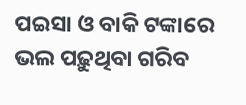ପଇସା ଓ ବାକି ଟଙ୍କାରେ ଭଲ ପଢ଼ୁଥିବା ଗରିବ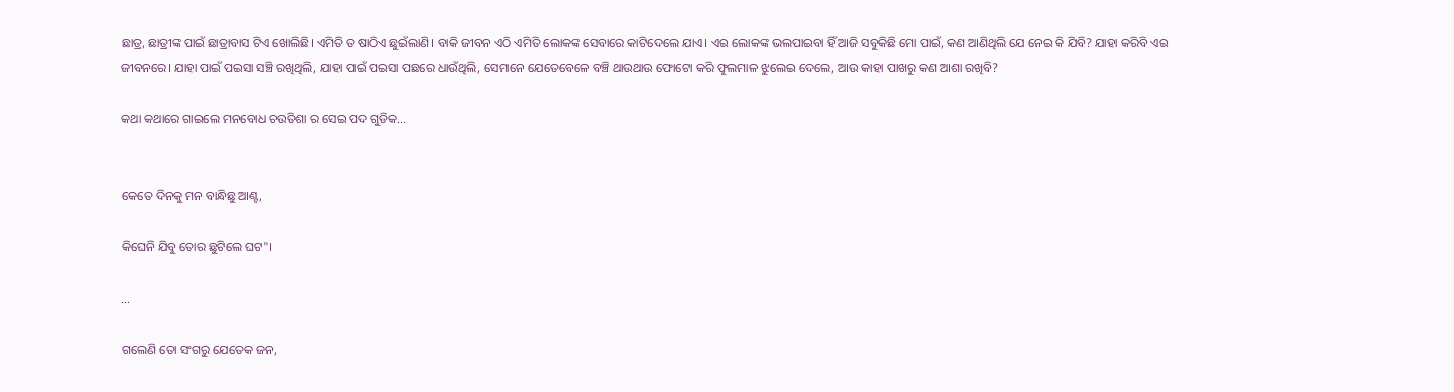ଛାତ୍ର, ଛାତ୍ରୀଙ୍କ ପାଇଁ ଛାତ୍ରାବାସ ଟିଏ ଖୋଲିଛି। ଏମିତି ତ ଷାଠିଏ ଛୁଇଁଲାଣି। ବାକି ଜୀବନ ଏଠି ଏମିତି ଲୋକଙ୍କ ସେବାରେ କାଟିଦେଲେ ଯାଏ। ଏଇ ଲୋକଙ୍କ ଭଲପାଇବା ହିଁ ଆଜି ସବୁକିଛି ମୋ ପାଇଁ, କଣ ଆଣିଥିଲି ଯେ ନେଇ କି ଯିବି? ଯାହା କରିବି ଏଇ ଜୀବନରେ। ଯାହା ପାଇଁ ପଇସା ସଞ୍ଚି ରଖିଥିଲି, ଯାହା ପାଇଁ ପଇସା ପଛରେ ଧାଉଁଥିଲି, ସେମାନେ ଯେତେବେଳେ ବଞ୍ଚି ଥାଉଥାଉ ଫୋଟୋ କରି ଫୁଲମାଳ ଝୁଲେଇ ଦେଲେ, ଆଉ କାହା ପାଖରୁ କଣ ଆଶା ରଖିବି?

କଥା କଥାରେ ଗାଇଲେ ମନବୋଧ ଚଉତିଶା ର ସେଇ ପଦ ଗୁଡିକ...


କେତେ ଦିନକୁ ମନ ବାନ୍ଧିଛୁ ଆଣ୍ଟ,

କିଘେନି ଯିବୁ ତୋର ଛୁଟିଲେ ଘଟ"।

...

ଗଲେଣି ତୋ ସଂଗରୁ ଯେତେକ ଜନ,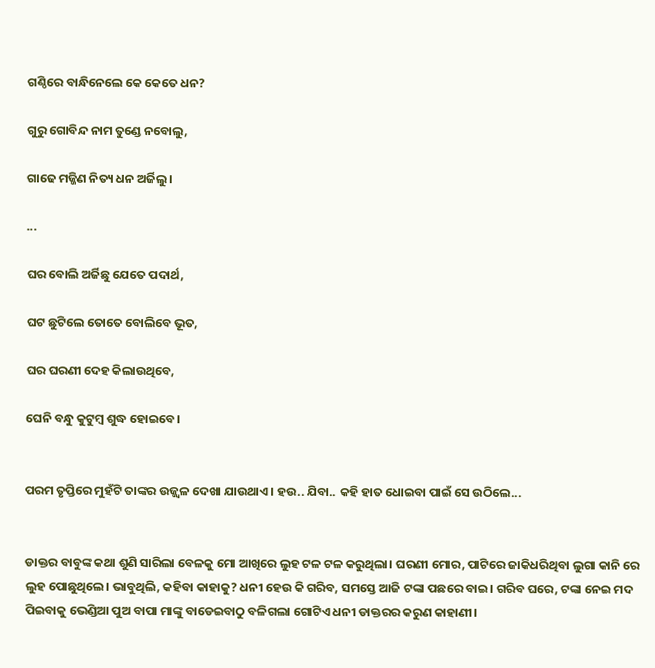ଗଣ୍ଠିରେ ବାନ୍ଧିନେଲେ କେ କେତେ ଧନ?

ଗୁରୁ ଗୋବିନ୍ଦ ନାମ ତୁଣ୍ଡେ ନବୋଲୁ,

ଗାଢେ ମଜ୍ଜିଣ ନିତ୍ୟ ଧନ ଅର୍ଜିଲୁ।

...

ଘର ବୋଲି ଅର୍ଜିଛୁ ଯେତେ ପଦାର୍ଥ,

ଘଟ ଛୁଟିଲେ ତୋତେ ବୋଲିବେ ଭୂତ,

ଘର ଘରଣୀ ଦେହ କିଲାଉଥିବେ,

ଘେନି ବନ୍ଧୁ କୁଟୁମ୍ବ ଶୁଦ୍ଧ ହୋଇବେ।


ପରମ ତୃପ୍ତିରେ ମୁହଁଟି ତାଙ୍କର ଉଜ୍ଜ୍ବଳ ଦେଖା ଯାଉଥାଏ । ହଉ.. ଯିବା.. କହି ହାତ ଧୋଇବା ପାଇଁ ସେ ଉଠିଲେ...


ଡାକ୍ତର ବାବୁଙ୍କ କଥା ଶୁଣି ସାରିଲା ବେଳକୁ ମୋ ଆଖିରେ ଲୁହ ଟଳ ଟଳ କରୁଥିଲା। ଘରଣୀ ମୋର, ପାଟିରେ ଜାକିଧରିଥିବା ଲୁଗା କାନି ରେ ଲୁହ ପୋଛୁଥିଲେ। ଭାବୁଥିଲି, କହିବା କାହାକୁ? ଧନୀ ହେଉ କି ଗରିବ, ସମସ୍ତେ ଆଜି ଟଙ୍କା ପଛରେ ବାଇ। ଗରିବ ଘରେ, ଟଙ୍କା ନେଇ ମଦ ପିଇବାକୁ ଭେଣ୍ଡିଆ ପୁଅ ବାପା ମାଙ୍କୁ ବାଡେଇବାଠୁ ବଳିଗଲା ଗୋଟିଏ ଧନୀ ଡାକ୍ତରର କରୁଣ କାହାଣୀ।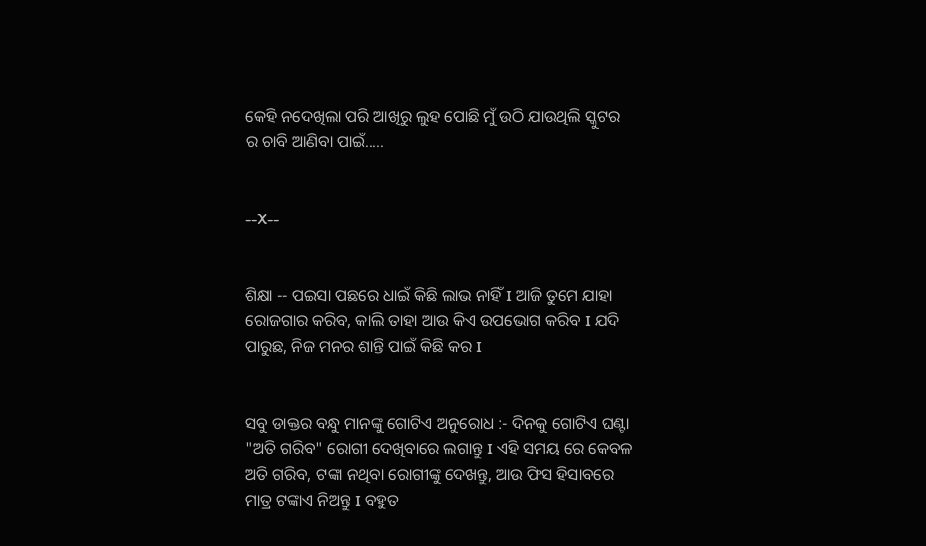କେହି ନଦେଖିଲା ପରି ଆଖିରୁ ଲୁହ ପୋଛି ମୁଁ ଉଠି ଯାଉଥିଲି ସ୍କୁଟର ର ଚାବି ଆଣିବା ପାଇଁ.....


--X--


ଶିକ୍ଷା -- ପଇସା ପଛରେ ଧାଇଁ କିଛି ଲାଭ ନାହିଁ I ଆଜି ତୁମେ ଯାହା ରୋଜଗାର କରିବ, କାଲି ତାହା ଆଉ କିଏ ଉପଭୋଗ କରିବ I ଯଦି ପାରୁଛ, ନିଜ ମନର ଶାନ୍ତି ପାଇଁ କିଛି କର I


ସବୁ ଡାକ୍ତର ବନ୍ଧୁ ମାନଙ୍କୁ ଗୋଟିଏ ଅନୁରୋଧ :- ଦିନକୁ ଗୋଟିଏ ଘଣ୍ଟା "ଅତି ଗରିବ" ରୋଗୀ ଦେଖିବାରେ ଲଗାନ୍ତୁ I ଏହି ସମୟ ରେ କେବଳ ଅତି ଗରିବ, ଟଙ୍କା ନଥିବା ରୋଗୀଙ୍କୁ ଦେଖନ୍ତୁ, ଆଉ ଫିସ ହିସାବରେ ମାତ୍ର ଟଙ୍କାଏ ନିଅନ୍ତୁ I ବହୁତ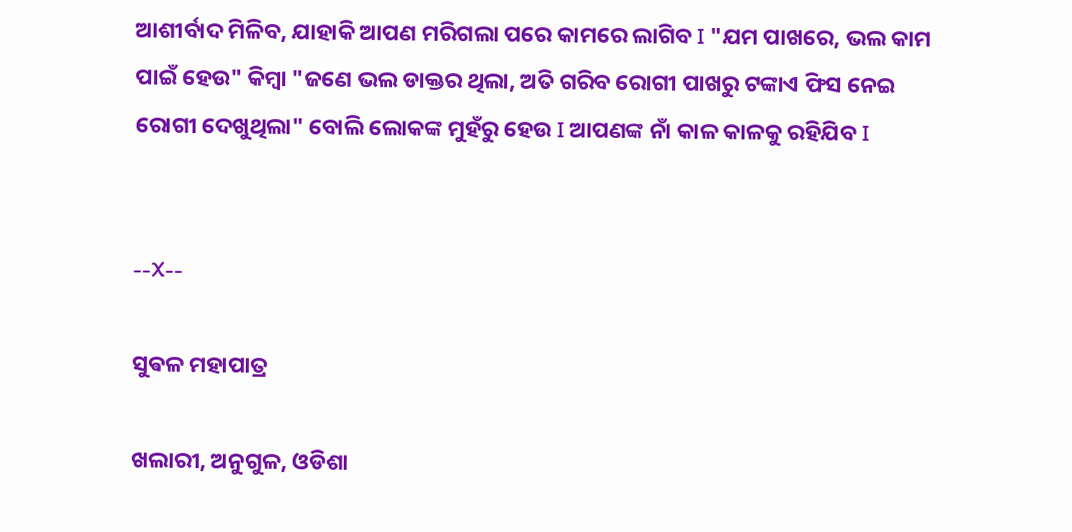ଆଶୀର୍ବାଦ ମିଳିବ, ଯାହାକି ଆପଣ ମରିଗଲା ପରେ କାମରେ ଲାଗିବ I "ଯମ ପାଖରେ, ଭଲ କାମ ପାଇଁ ହେଉ" କିମ୍ବା "ଜଣେ ଭଲ ଡାକ୍ତର ଥିଲା, ଅତି ଗରିବ ରୋଗୀ ପାଖରୁ ଟଙ୍କାଏ ଫିସ ନେଇ ରୋଗୀ ଦେଖୁଥିଲା" ବୋଲି ଲୋକଙ୍କ ମୁହଁରୁ ହେଉ I ଆପଣଙ୍କ ନାଁ କାଳ କାଳକୁ ରହିଯିବ I


--X--

ସୁଵଳ ମହାପାତ୍ର

ଖଲାରୀ, ଅନୁଗୁଳ, ଓଡିଶା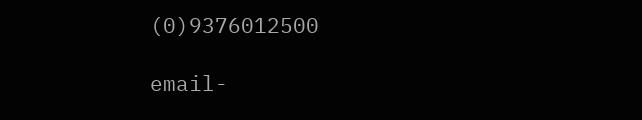(0)9376012500

email-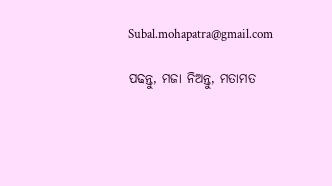Subal.mohapatra@gmail.com

ପଢନ୍ତୁ, ମଜା ନିଅନ୍ତୁ, ମତାମତ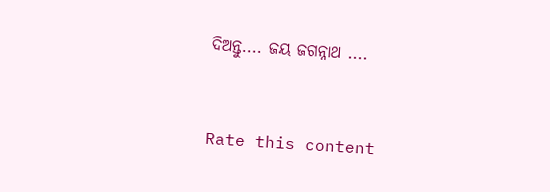ଦିଅନ୍ତୁ.... ଜୟ ଜଗନ୍ନାଥ ....



Rate this content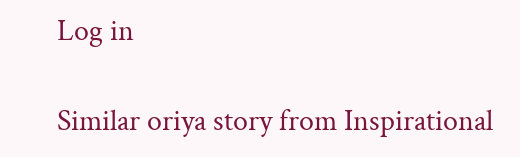Log in

Similar oriya story from Inspirational